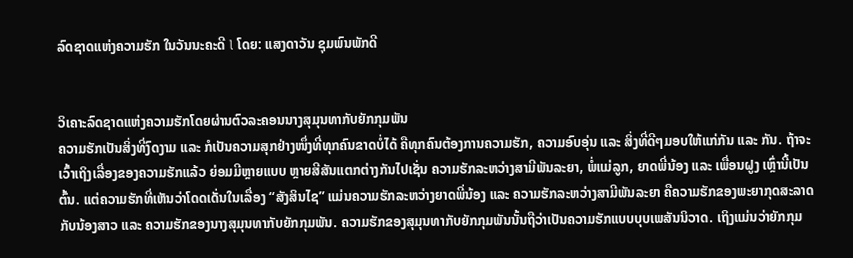ລົດຊາດແຫ່ງຄວາມຮັກ ໃນວັນນະຄະດີ l ໂດຍ: ແສງດາວັນ ຊຸມພົນພັກດີ


ວິເຄາະລົດຊາດແຫ່ງຄວາມຮັກໂດຍຜ່ານຕົວລະຄອນນາງສຸມຸນທາກັບຍັກກຸມພັນ
ຄວາມຮັກເປັນສິ່ງທີ່ງົດງາມ ແລະ ກໍເປັນຄວາມສຸກຢ່າງໜຶ່ງທີ່ທຸກຄົນຂາດບໍ່ໄດ້ ຄືທຸກຄົນຕ້ອງການຄວາມຮັກ, ຄວາມອົບອຸ່ນ ແລະ ສິ່ງທີ່ດີໆມອບໃຫ້ແກ່ກັນ ແລະ ກັນ. ຖ້າຈະເວົ້າເຖິງເລື່ອງຂອງຄວາມຮັກແລ້ວ ຍ່ອມມີຫຼາຍແບບ ຫຼາຍສີສັນແຕກຕ່າງກັນໄປເຊັ່ນ ຄວາມຮັກລະຫວ່າງສາມີພັນລະຍາ, ພໍ່ແມ່ລູກ, ຍາດພີ່ນ້ອງ ແລະ ເພື່ອນຝູງ ເຫຼົ່ານີ້ເປັນຕົ້ນ. ແຕ່ຄວາມຮັກທີ່ເຫັນວ່າໂດດເດັ່ນໃນເລື່ອງ ‘‘ສັງສິນໄຊ’’ ແມ່ນຄວາມຮັກລະຫວ່າງຍາດພີ່ນ້ອງ ແລະ ຄວາມຮັກລະຫວ່າງສາມີພັນລະຍາ ຄືຄວາມຮັກຂອງພະຍາກຸດສະລາດກັບນ້ອງສາວ ແລະ ຄວາມຮັກຂອງນາງສຸມຸນທາກັບຍັກກຸມພັນ. ຄວາມຮັກຂອງສຸມຸນທາກັບຍັກກຸມພັນນັ້ນຖືວ່າເປັນຄວາມຮັກແບບບຸບເພສັນນິວາດ. ເຖິງແມ່ນວ່າຍັກກຸມ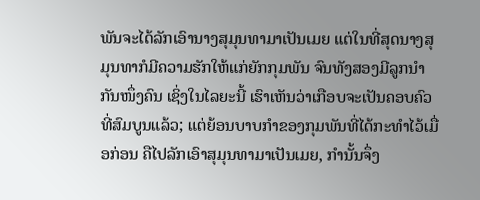ພັນຈະໄດ້ລັກເອົານາງສຸມຸນທາມາເປັນເມຍ ແຕ່ໃນທີ່ສຸດນາງສຸມຸນທາກໍມີຄວາມຮັກໃຫ້ແກ່ຍັກກຸມພັນ ຈົນທັງສອງມີລູກນໍາກັນໜຶ່ງຄົນ ເຊິ່ງໃນໄລຍະນີ້ ເຮົາເຫັນວ່າເກືອບຈະເປັນຄອບຄົວທີ່ສົມບູນແລ້ວ; ແຕ່ຍ້ອນບາບກໍາຂອງກຸມພັນທີ່ໄດ້ກະທໍາໄວ້ເມື່ອກ່ອນ ຄືໄປລັກເອົາສຸມຸນທາມາເປັນເມຍ, ກໍານັ້ນຈຶ່ງ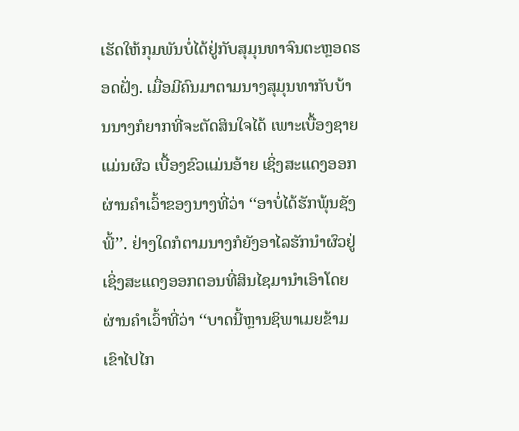ເຮັດໃຫ້ກຸມພັນບໍ່ໄດ້ຢູ່ກັບສຸມຸນທາຈົນຕະຫຼອດຮອດຝັ່ງ. ເມື່ອມີຄົນມາຕາມນາງສຸມຸນທາກັບບ້ານນາງກໍຍາກທີ່ຈະຕັດສິນໃຈໄດ້ ເພາະເບື້ອງຊາຍແມ່ນຜົວ ເບື້ອງຂົວແມ່ນອ້າຍ ເຊິ່ງສະແດງອອກ ຜ່ານຄໍາເວົ້າຂອງນາງທີ່ວ່າ ‘‘ອາບໍ່ໄດ້ຮັກພຸ້ນຊັງພີ້’’. ຢ່າງໃດກໍຕາມນາງກໍຍັງອາໄລຮັກນໍາຜົວຢູ່ ເຊິ່ງສະແດງອອກຕອນທີ່ສິນໄຊມານໍາເອົາໂດຍຜ່ານຄໍາເວົ້າທີ່ວ່າ ‘‘ບາດນີ້ຫຼານຊິພາເມຍຂ້າມເຂົາໄປໄກ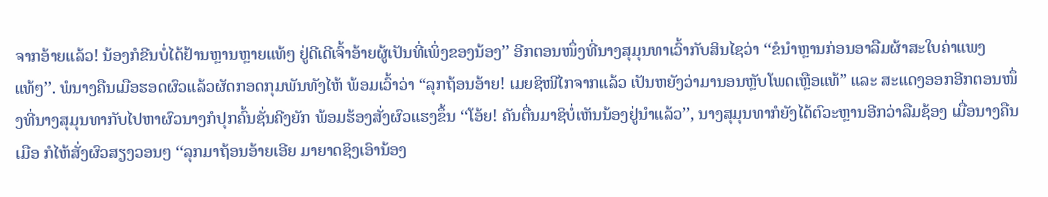ຈາກອ້າຍແລ້ວ! ນ້ອງກໍຂີນບໍ່ໄດ້ຢ້ານຫຼານຫຼາຍແທ້ໆ ຢູ່ດີເດີເຈົ້າອ້າຍຜູ້ເປັນທີ່ເພິ່ງຂອງນ້ອງ’’ ອີກຕອນໜຶ່ງທີ່ນາງສຸມຸນທາເວົ້າກັບສິນໄຊວ່າ ‘‘ຂໍນໍາຫຼານກ່ອນອາລືມຜ້າສະໃບຄ່າແພງແທ້ໆ’’. ພໍນາງຄືນເມືອຮອດຜົວແລ້ວຜັດກອດກຸມພັນທັງໄຫ້ ພ້ອມເວົ້າວ່າ “ລຸກຖ້ອນອ້າຍ! ເມຍຊິໜີໄກຈາກແລ້ວ ເປັນຫຍັງວ່າມານອນຫຼັບໂພດເຫຼືອແທ້” ແລະ ສະແດງອອກອີກຕອນໜຶ່ງທີ່ນາງສຸມຸນທາກັບໄປຫາຜົວນາງກໍປຸກຄົ້ນຊັ່ນຄີງຍັກ ພ້ອມຮ້ອງສັ່ງຜົວແຮງຂຶ້ນ ‘‘ໂອ້ຍ! ຄັນຕື່ນມາຊິບໍ່ເຫັນນ້ອງຢູ່ນໍາແລ້ວ’’, ນາງສຸມຸນທາກໍຍັງໄດ້ຕົວະຫຼານອີກວ່າລືມຊ້ອງ ເມື່ອນາງຄືນເມືອ ກໍໄຫ້ສັ່ງຜົວສຽງວອນໆ ‘‘ລຸກມາຖ້ອນອ້າຍເອີຍ ມາຍາດຊິງເອົານ້ອງ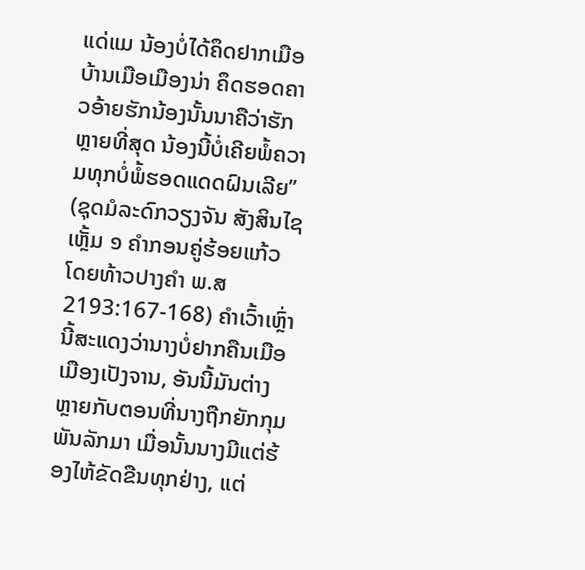ແດ່ແມ ນ້ອງບໍ່ໄດ້ຄຶດຢາກເມືອບ້ານເມືອເມືອງນ່າ ຄຶດຮອດຄາວອ້າຍຮັກນ້ອງນັ້ນນາຄືວ່າຮັກຫຼາຍທີ່ສຸດ ນ້ອງນີ້ບໍ່ເຄີຍພໍ້ຄວາມທຸກບໍ່ພໍ້ຮອດແດດຝົນເລີຍ’’ (ຊຸດມໍລະດົກວຽງຈັນ ສັງສິນໄຊ ເຫຼັ້ມ ໑ ຄໍາກອນຄູ່ຮ້ອຍແກ້ວ ໂດຍທ້າວປາງຄໍາ ພ.ສ 2193:167-168) ຄໍາເວົ້າເຫຼົ່ານີ້ສະແດງວ່ານາງບໍ່ຢາກຄືນເມືອເມືອງເປັງຈານ, ອັນນີ້ມັນຕ່າງຫຼາຍກັບຕອນທີ່ນາງຖືກຍັກກຸມພັນລັກມາ ເມື່ອນັ້ນນາງມີແຕ່ຮ້ອງໄຫ້ຂັດຂືນທຸກຢ່າງ, ແຕ່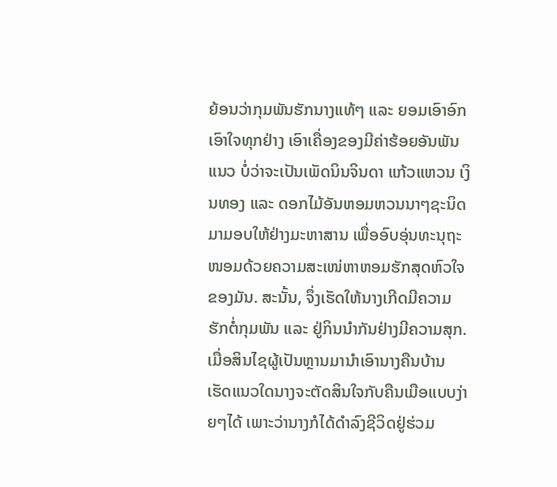ຍ້ອນວ່າກຸມພັນຮັກນາງແທ້ໆ ແລະ ຍອມເອົາອົກເອົາໃຈທຸກຢ່າງ ເອົາເຄື່ອງຂອງມີຄ່າຮ້ອຍອັນພັນແນວ ບໍ່ວ່າຈະເປັນເພັດນິນຈິນດາ ແກ້ວແຫວນ ເງິນທອງ ແລະ ດອກໄມ້ອັນຫອມຫວນນາໆຊະນິດມາມອບໃຫ້ຢ່າງມະຫາສານ ເພື່ອອົບອຸ່ນທະນຸຖະໜອມດ້ວຍຄວາມສະເໜ່ຫາຫອມຮັກສຸດຫົວໃຈຂອງມັນ. ສະນັ້ນ, ຈຶ່ງເຮັດໃຫ້ນາງເກີດມີຄວາມຮັກຕໍ່ກຸມພັນ ແລະ ຢູ່ກິນນໍາກັນຢ່າງມີຄວາມສຸກ. ເມື່ອສິນໄຊຜູ້ເປັນຫຼານມານໍາເອົານາງຄືນບ້ານ ເຮັດແນວໃດນາງຈະຕັດສິນໃຈກັບຄືນເມືອແບບງ່າຍໆໄດ້ ເພາະວ່ານາງກໍໄດ້ດໍາລົງຊີວິດຢູ່ຮ່ວມ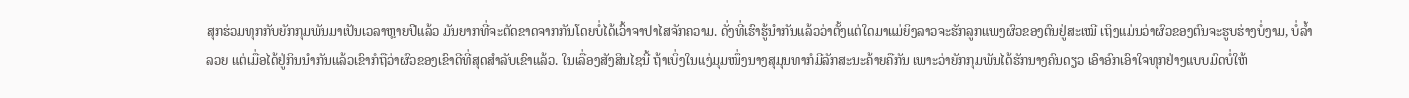ສຸກຮ່ວມທຸກກັບຍັກກຸມພັນມາເປັນເວລາຫຼາຍປີແລ້ວ ມັນຍາກທີ່ຈະຕັດຂາດຈາກກັນໂດຍບໍ່ໄດ້ເວົ້າຈາປາໄສຈັກຄວາມ. ດັ່ງທີ່ເຮົາຮູ້ນໍາກັນແລ້ວວ່າຕັ້ງແຕ່ໃດມາແມ່ຍິງລາວຈະຮັກລູກແພງຜົວຂອງຕົນຢູ່ສະເໝີ ເຖິງແມ່ນວ່າຜົວຂອງຕົນຈະຮູບຮ່າງບໍ່ງາມ, ບໍ່ລໍ້າລວຍ ແຕ່ເມື່ອໄດ້ຢູ່ກິນນໍາກັນແລ້ວເຂົາກໍຖືວ່າຜົວຂອງເຂົາດີທີ່ສຸດສໍາລັບເຂົາແລ້ວ. ໃນເລື່ອງສັງສິນໄຊນີ້ ຖ້າເບິ່ງໃນແງ່ມຸມໜຶ່ງນາງສຸມຸນທາກໍມີລັກສະນະຄ້າຍຄືກັນ ເພາະວ່າຍັກກຸມພັນໄດ້ຮັກນາງຄົນດຽວ ເອົາອົກເອົາໃຈທຸກຢ່າງແບບມົດບໍ່ໃຫ້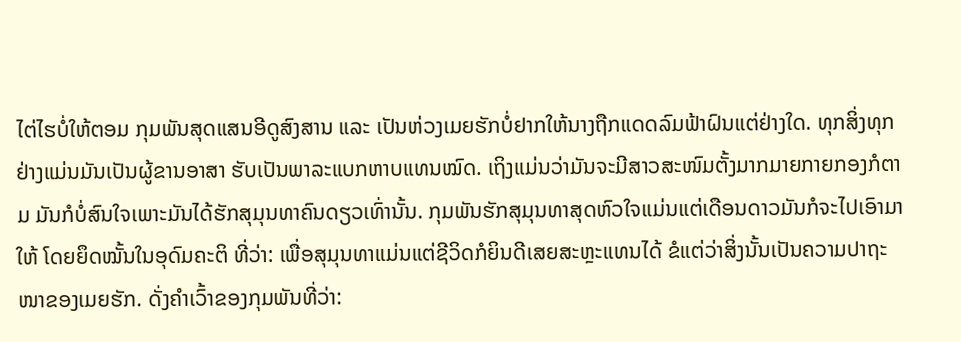ໄຕ່ໄຮບໍ່ໃຫ້ຕອມ ກຸມພັນສຸດແສນອີດູສົງສານ ແລະ ເປັນຫ່ວງເມຍຮັກບໍ່ຢາກໃຫ້ນາງຖືກແດດລົມຟ້າຝົນແຕ່ຢ່າງໃດ. ທຸກສິ່ງທຸກຢ່າງແມ່ນມັນເປັນຜູ້ຂານອາສາ ຮັບເປັນພາລະແບກຫາບແທນໝົດ. ເຖິງແມ່ນວ່າມັນຈະມີສາວສະໜົມຕັ້ງມາກມາຍກາຍກອງກໍຕາມ ມັນກໍບໍ່ສົນໃຈເພາະມັນໄດ້ຮັກສຸມຸນທາຄົນດຽວເທົ່ານັ້ນ. ກຸມພັນຮັກສຸມຸນທາສຸດຫົວໃຈແມ່ນແຕ່ເດືອນດາວມັນກໍຈະໄປເອົາມາໃຫ້ ໂດຍຍຶດໝັ້ນໃນອຸດົມຄະຕິ ທີ່ວ່າ: ເພື່ອສຸມຸນທາແມ່ນແຕ່ຊີວິດກໍຍິນດີເສຍສະຫຼະແທນໄດ້ ຂໍແຕ່ວ່າສິ່ງນັ້ນເປັນຄວາມປາຖະໜາຂອງເມຍຮັກ. ດັ່ງຄໍາເວົ້າຂອງກຸມພັນທີ່ວ່າ: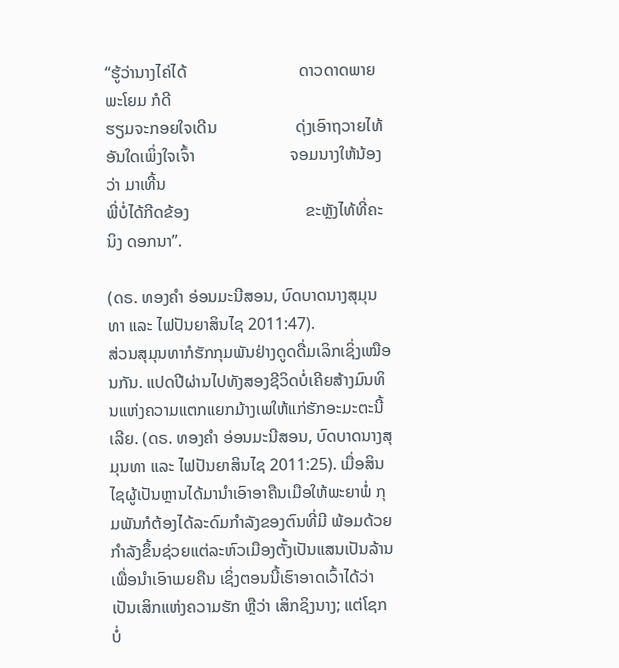‘‘ຮູ້ວ່ານາງໄຄ່ໄດ້                           ດາວດາດພາຍພະໂຍມ ກໍດີ
ຮຽມຈະກອຍໃຈເດີນ                   ດຸ່ງເອົາຖວາຍໄທ້
ອັນໃດເພິ່ງໃຈເຈົ້າ                       ຈອມນາງໃຫ້ນ້ອງວ່າ ມາເທີ້ນ
ພີ່ບໍ່ໄດ້ກີດຂ້ອງ                            ຂະຫຼັງໄທ້ທີ່ຄະນິງ ດອກນາ’’.

(ດຣ. ທອງຄໍາ ອ່ອນມະນີສອນ, ບົດບາດນາງສຸມຸນທາ ແລະ ໄຟປັນຍາສິນໄຊ 2011:47).
ສ່ວນສຸມຸນທາກໍຮັກກຸມພັນຢ່າງດູດດື່ມເລິກເຊິ່ງເໝືອນກັນ. ແປດປີຜ່ານໄປທັງສອງຊີວິດບໍ່ເຄີຍສ້າງມົນທິນແຫ່ງຄວາມແຕກແຍກມ້າງເພໃຫ້ແກ່ຮັກອະມະຕະນີ້ເລີຍ. (ດຣ. ທອງຄໍາ ອ່ອນມະນີສອນ, ບົດບາດນາງສຸມຸນທາ ແລະ ໄຟປັນຍາສິນໄຊ 2011:25). ເມື່ອສິນໄຊຜູ້ເປັນຫຼານໄດ້ມານໍາເອົາອາຄືນເມືອໃຫ້ພະຍາພໍ່ ກຸມພັນກໍຕ້ອງໄດ້ລະດົມກໍາລັງຂອງຕົນທີ່ມີ ພ້ອມດ້ວຍກໍາລັງຂຶ້ນຊ່ວຍແຕ່ລະຫົວເມືອງຕັ້ງເປັນແສນເປັນລ້ານເພື່ອນໍາເອົາເມຍຄືນ ເຊິ່ງຕອນນີ້ເຮົາອາດເວົ້າໄດ້ວ່າ ເປັນເສິກແຫ່ງຄວາມຮັກ ຫຼືວ່າ ເສິກຊິງນາງ; ແຕ່ໂຊກບໍ່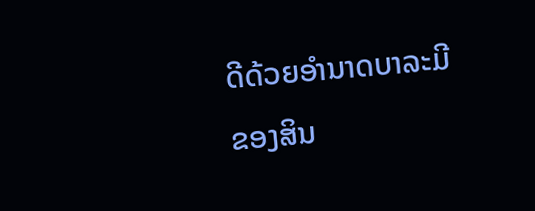ດີດ້ວຍອໍານາດບາລະມີຂອງສິນ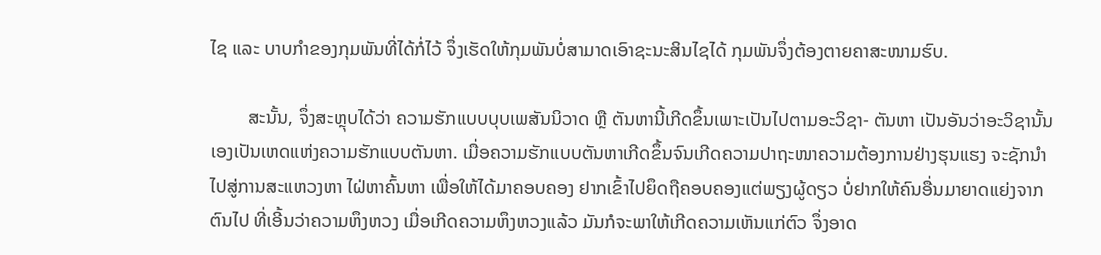ໄຊ ແລະ ບາບກໍາຂອງກຸມພັນທີ່ໄດ້ກໍ່ໄວ້ ຈຶ່ງເຮັດໃຫ້ກຸມພັນບໍ່ສາມາດເອົາຊະນະສິນໄຊໄດ້ ກຸມພັນຈຶ່ງຕ້ອງຕາຍຄາສະໜາມຮົບ.

        ສະນັ້ນ, ຈຶ່ງສະຫຼຸບໄດ້ວ່າ ຄວາມຮັກແບບບຸບເພສັນນິວາດ ຫຼື ຕັນຫານີ້ເກີດຂຶ້ນເພາະເປັນໄປຕາມອະວິຊາ- ຕັນຫາ ເປັນອັນວ່າອະວິຊານັ້ນເອງເປັນເຫດແຫ່ງຄວາມຮັກແບບຕັນຫາ. ເມື່ອຄວາມຮັກແບບຕັນຫາເກີດຂຶ້ນຈົນເກີດຄວາມປາຖະໜາຄວາມຕ້ອງການຢ່າງຮຸນແຮງ ຈະຊັກນໍາໄປສູ່ການສະແຫວງຫາ ໄຝ່ຫາຄົ້ນຫາ ເພື່ອໃຫ້ໄດ້ມາຄອບຄອງ ຢາກເຂົ້າໄປຍຶດຖືຄອບຄອງແຕ່ພຽງຜູ້ດຽວ ບໍ່ຢາກໃຫ້ຄົນອື່ນມາຍາດແຍ່ງຈາກຕົນໄປ ທີ່ເອີ້ນວ່າຄວາມຫຶງຫວງ ເມື່ອເກີດຄວາມຫຶງຫວງແລ້ວ ມັນກໍຈະພາໃຫ້ເກີດຄວາມເຫັນແກ່ຕົວ ຈຶ່ງອາດ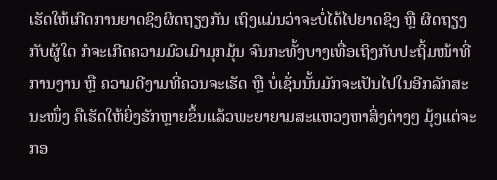ເຮັດໃຫ້ເກີດການຍາດຊິງຜິດຖຽງກັນ ເຖິງແມ່ນວ່າຈະບໍ່ໄດ້ໄປຍາດຊິງ ຫຼື ຜິດຖຽງກັບຜູ້ໃດ ກໍຈະເກີດຄວາມມົວເມົາມຸກມຸ້ນ ຈົນກະທັ້ງບາງເທື່ອເຖິງກັບປະຖິ້ມໜ້າທີ່ການງານ ຫຼື ຄວາມດີງາມທີ່ຄວນຈະເຮັດ ຫຼື ບໍ່ເຊັ່ນນັ້ນມັກຈະເປັນໄປໃນອີກລັກສະນະໜຶ່ງ ຄືເຮັດໃຫ້ຍິ່ງຮັກຫຼາຍຂຶ້ນແລ້ວພະຍາຍາມສະແຫວງຫາສິ່ງຕ່າງໆ ມຸ້ງແຕ່ຈະກອ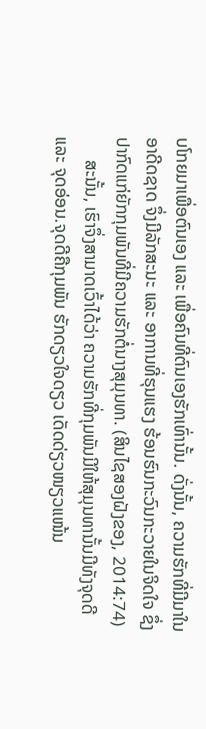ບໂກຍມາເພື່ອຕົນເອງ ແລະ ເພື່ອຄົນທີ່ຕົນເອງຮັກເທົ່ານັ້ນ. ດັ່ງນັ້ນ, ຄວາມຮັກທີ່ມີມາໃນອາດີດຊາດ ຈຶ່ງມີລັກສະນະ ແລະ ອາການທີ່ຮຸນແຮງ ຮ້ອນຮົນກະວົນກະວາຍໃນຈິດໃຈ ຊຶ່ງປາກົດແກ່ຍັກກຸມພັນທີ່ມີຄວາມຮັກຕໍ່ນາງສຸມຸນທາ. (ສິນໄຊສອງຝັງຂອງ, 2014:74)
     ສະນັ້ນ, ເຮົາຈຶ່ງສາມາດເວົ້າໄດ້ວ່າ ຄວາມຮັກທີ່ກຸມພັນມີໃຫ້ສຸມຸນທານັ້ນມີທັງຈຸດດີ ແລະ ຈຸດອ່ອນ.ຈຸດດີຄືກຸມພັນ ຮັກດຽວໃຈດຽວ ເດັດດ່ຽວໜຽວແໜ້ນ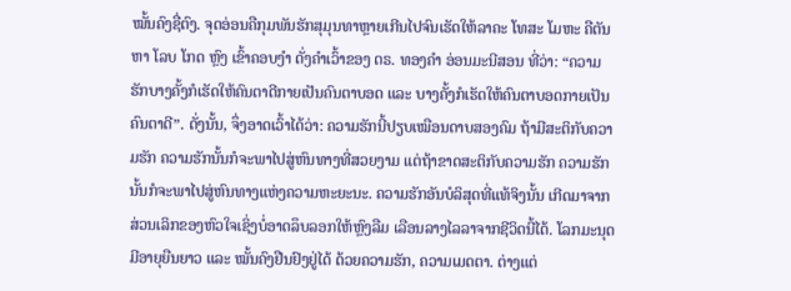ໝັ້ນຄົງຊື່ຕົງ. ຈຸດອ່ອນຄືກຸມພັນຮັກສຸມຸນທາຫຼາຍເກີນໄປຈົນເຮັດໃຫ້ລາຄະ ໂທສະ ໂມຫະ ຄືຕັນຫາ ໂລບ ໂກດ ຫຼົງ ເຂົ້າຄອບງໍາ ດັ່ງຄໍາເວົ້າຂອງ ດຣ. ທອງຄໍາ ອ່ອນມະນີສອນ ທີ່ວ່າ: “ຄວາມຮັກບາງຄັ້ງກໍເຮັດໃຫ້ຄົນຕາດີກາຍເປັນຄົນຕາບອດ ແລະ ບາງຄັ້ງກໍເຮັດໃຫ້ຄົນຕາບອດກາຍເປັນຄົນຕາດີ”. ດັ່ງນັ້ນ, ຈຶ່ງອາດເວົ້າໄດ້ວ່າ: ຄວາມຮັກນີ້ປຽບເໝືອນດາບສອງຄົມ ຖ້າມີສະຕິກັບຄວາມຮັກ ຄວາມຮັກນັ້ນກໍຈະພາໄປສູ່ຫົນທາງທີ່ສວຍງາມ ແຕ່ຖ້າຂາດສະຕິກັບຄວາມຮັກ ຄວາມຮັກນັ້ນກໍຈະພາໄປສູ່ຫົນທາງແຫ່ງຄວາມຫະຍະນະ. ຄວາມຮັກອັນບໍລິສຸດທີ່ແທ້ຈິງນັ້ນ ເກີດມາຈາກສ່ວນເລິກຂອງຫົວໃຈເຊິ່ງບໍ່ອາດລຶບລອກໃຫ້ຫຼົງລືມ ເລືອນລາງໄລລາຈາກຊີວິດນີ້ໄດ້. ໂລກມະນຸດມີອາຍຸຍືນຍາວ ແລະ ໝັ້ນຄົງຢືນຢົງຢູ່ໄດ້ ດ້ວຍຄວາມຮັກ, ຄວາມເມດຕາ. ຕ່າງແຕ່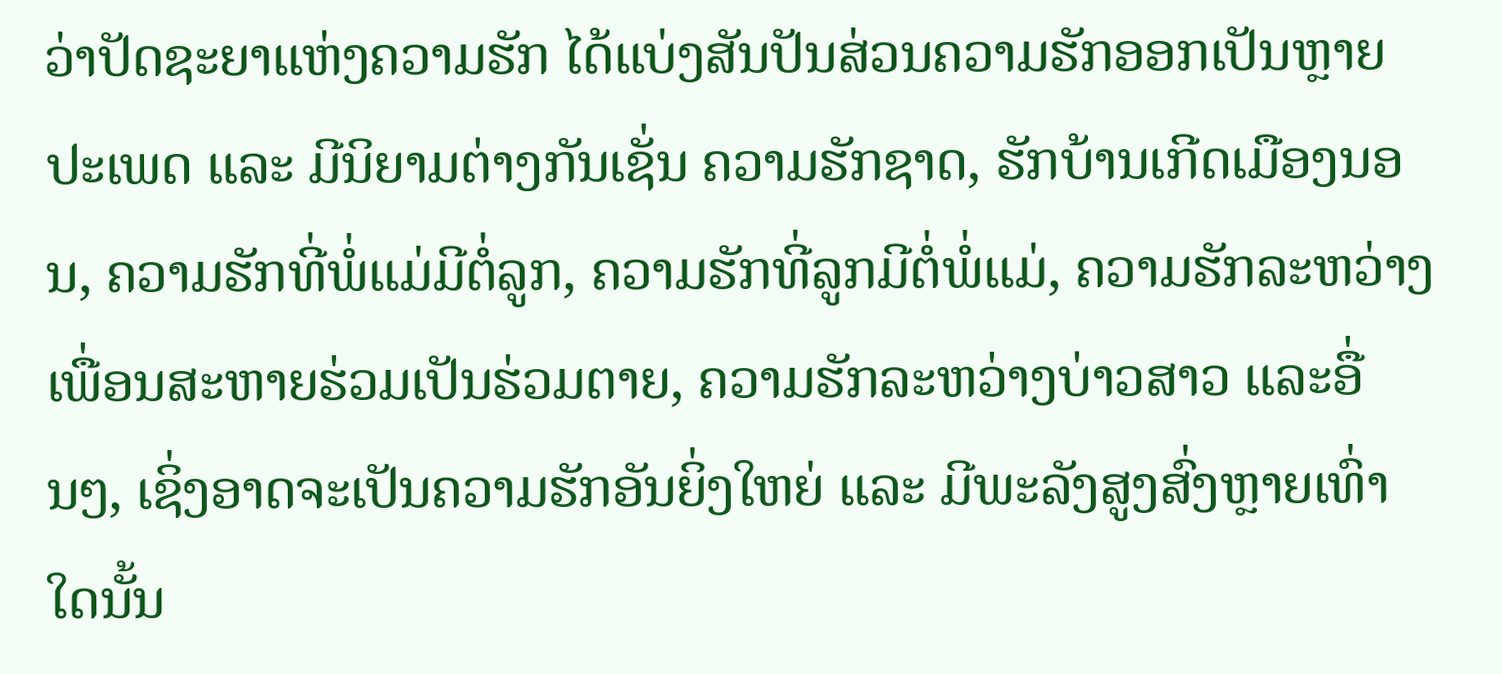ວ່າປັດຊະຍາແຫ່ງຄວາມຮັກ ໄດ້ແບ່ງສັນປັນສ່ວນຄວາມຮັກອອກເປັນຫຼາຍປະເພດ ແລະ ມີນິຍາມຕ່າງກັນເຊັ່ນ ຄວາມຮັກຊາດ, ຮັກບ້ານເກີດເມືອງນອນ, ຄວາມຮັກທີ່ພໍ່ແມ່ມີຕໍ່ລູກ, ຄວາມຮັກທີ່ລູກມີຕໍ່ພໍ່ແມ່, ຄວາມຮັກລະຫວ່າງເພື່ອນສະຫາຍຮ່ວມເປັນຮ່ວມຕາຍ, ຄວາມຮັກລະຫວ່າງບ່າວສາວ ແລະອື່ນໆ, ເຊິ່ງອາດຈະເປັນຄວາມຮັກອັນຍິ່ງໃຫຍ່ ແລະ ມີພະລັງສູງສົ່ງຫຼາຍເທົ່າໃດນັ້ນ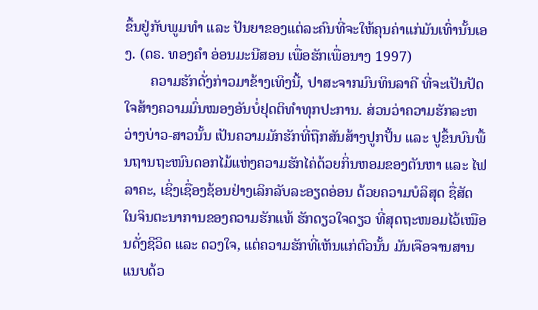ຂຶ້ນຢູ່ກັບພູມທໍາ ແລະ ປັນຍາຂອງແຕ່ລະຄົນທີ່ຈະໃຫ້ຄຸນຄ່າແກ່ມັນເທົ່ານັ້ນເອງ. (ດຣ. ທອງຄໍາ ອ່ອນມະນີສອນ ເພື່ອຮັກເພື່ອນາງ 1997)
       ຄວາມຮັກດັ່ງກ່າວມາຂ້າງເທິງນີ້, ປາສະຈາກມົນທິນລາຄີ ທີ່ຈະເປັນປັດໃຈສ້າງຄວາມມົ່ນໝອງອັນບໍ່ຢຸດຕິທໍາທຸກປະການ. ສ່ວນວ່າຄວາມຮັກລະຫວ່າງບ່າວ-ສາວນັ້ນ ເປັນຄວາມມັກຮັກທີ່ຖືກສັນສ້າງປູກປັ້ນ ແລະ ປູຂຶ້ນບົນພື້ນຖານຖະໜົນດອກໄມ້ແຫ່ງຄວາມຮັກໄຄ່ດ້ວຍກິ່ນຫອມຂອງຕັນຫາ ແລະ ໄຟລາຄະ, ເຊິ່ງເຊື່ອງຊ້ອນຢ່າງເລິກລັບລະອຽດອ່ອນ ດ້ວຍຄວາມບໍລິສຸດ ຊື່ສັດ ໃນຈິນຕະນາການຂອງຄວາມຮັກແທ້ ຮັກດຽວໃຈດຽວ ທີ່ສຸດຖະໜອມໄວ້ເໝືອນດັ່ງຊີວິດ ແລະ ດວງໃຈ, ແຕ່ຄວາມຮັກທີ່ເຫັນແກ່ຕົວນັ້ນ ມັນເຈືອຈານສານແນບດ້ວ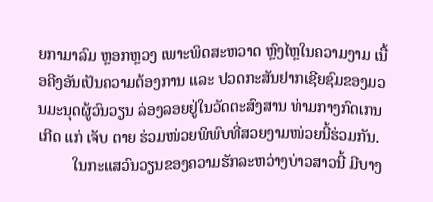ຍກາມາລົມ ຫຼອກຫຼວງ ເພາະພິດສະຫວາດ ຫຼົງໄຫຼໃນຄວາມງາມ ເນື້ອຄີງອັນເປັນຄວາມຕ້ອງການ ແລະ ປວດກະສັນຢາກເຊີຍຊົມຂອງມວນມະນຸດຜູ້ວົນວຽນ ລ່ອງລອຍຢູ່ໃນວັດຕະສົງສານ ທ່າມກາງກົດເກນ ເກີດ ແກ່ ເຈັບ ຕາຍ ຮ່ວມໜ່ວຍພິພົບທີ່ສວຍງາມໜ່ວຍນີ້ຮ່ວມກັນ.
         ໃນກະແສວົນວຽນຂອງຄວາມຮັກລະຫວ່າງບ່າວສາວນີ້ ມີບາງ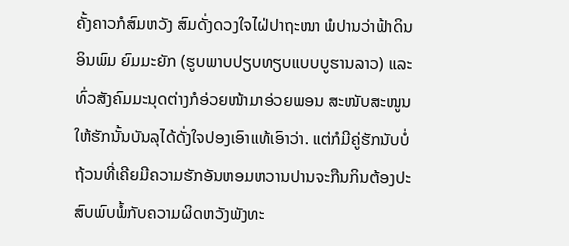ຄັ້ງຄາວກໍສົມຫວັງ ສົມດັ່ງດວງໃຈໄຝ່ປາຖະໜາ ພໍປານວ່າຟ້າດິນ ອິນພົມ ຍົມມະຍັກ (ຮູບພາບປຽບທຽບແບບບູຮານລາວ) ແລະ ທົ່ວສັງຄົມມະນຸດຕ່າງກໍອ່ວຍໜ້າມາອ່ວຍພອນ ສະໜັບສະໜູນໃຫ້ຮັກນັ້ນບັນລຸໄດ້ດັ່ງໃຈປອງເອົາແທ້ເອົາວ່າ. ແຕ່ກໍມີຄູ່ຮັກນັບບໍ່ຖ້ວນທີ່ເຄີຍມີຄວາມຮັກອັນຫອມຫວານປານຈະກືນກິນຕ້ອງປະສົບພົບພໍ້ກັບຄວາມຜິດຫວັງພັງທະ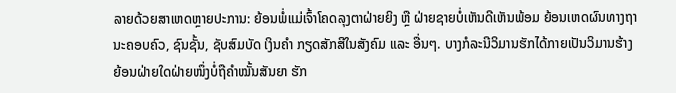ລາຍດ້ວຍສາເຫດຫຼາຍປະການ: ຍ້ອນພໍ່ແມ່ເຈົ້າໂຄດລຸງຕາຝ່າຍຍິງ ຫຼື ຝ່າຍຊາຍບໍ່ເຫັນດີເຫັນພ້ອມ ຍ້ອນເຫດຜົນທາງຖານະຄອບຄົວ, ຊົນຊັ້ນ, ຊັບສົມບັດ ເງິນຄໍາ ກຽດສັກສີໃນສັງຄົມ ແລະ ອື່ນໆ. ບາງກໍລະນີວິມານຮັກໄດ້ກາຍເປັນວິມານຮ້າງ ຍ້ອນຝ່າຍໃດຝ່າຍໜຶ່ງບໍ່ຖືຄໍາໝັ້ນສັນຍາ ຮັກ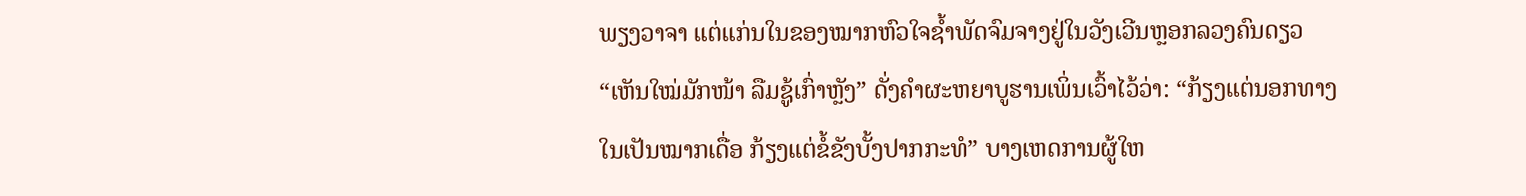ພຽງວາຈາ ແຕ່ແກ່ນໃນຂອງໝາກຫົວໃຈຊໍ້າພັດຈົມຈາງຢູ່ໃນວັງເວີນຫຼອກລວງຄົນດຽວ “ເຫັນໃໝ່ມັກໜ້າ ລືມຊູ້ເກົ່າຫຼັງ” ດັ່ງຄໍາຜະຫຍາບູຮານເພິ່ນເວົ້າໄວ້ວ່າ: “ກ້ຽງແຕ່ນອກທາງໃນເປັນໝາກເດື່ອ ກ້ຽງແຕ່ຂໍ້ຂັງບັ້ງປາກກະທໍ” ບາງເຫດການຜູ້ໃຫ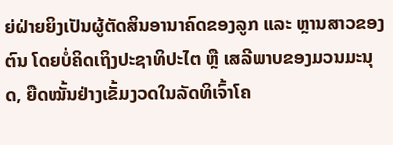ຍ່ຝ່າຍຍິງເປັນຜູ້ຕັດສິນອານາຄົດຂອງລູກ ແລະ ຫຼານສາວຂອງຕົນ ໂດຍບໍ່ຄິດເຖິງປະຊາທິປະໄຕ ຫຼື ເສລີພາບຂອງມວນມະນຸດ, ຍືດໝັ້ນຢ່າງເຂັ້ມງວດໃນລັດທິເຈົ້າໂຄ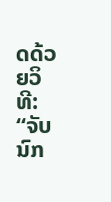ດດ້ວຍວິທີ: “ຈັບນົກ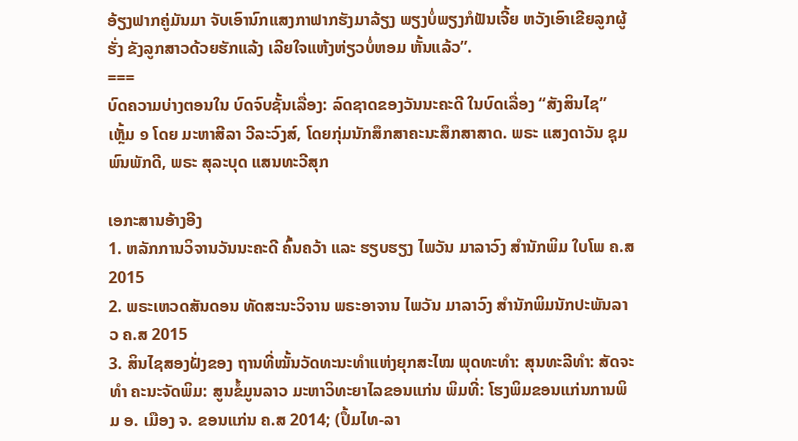ອ້ຽງຟາກຄູ່ມັນມາ ຈັບເອົານົກແສງກາຟາກຮັງມາລ້ຽງ ພຽງບໍ່ພຽງກໍຟັນເຈີ້ຍ ຫວັງເອົາເຂີຍລູກຜູ້ຮັ່ງ ຂັງລູກສາວດ້ວຍຮັກແລ້ງ ເລີຍໃຈແຫ້ງຫ່ຽວບໍ່ຫອມ ຫັ້ນແລ້ວ”.
===
ບົດຄວາມບ່າງຕອນໃນ ບົດຈົບຊັ້ນເລື່ອງ: ລົດຊາດຂອງວັນນະຄະດີ ໃນບົດເລື່ອງ “ສັງສິນໄຊ” ເຫຼັ້ມ ໑ ໂດຍ ມະຫາສີລາ ວີລະວົງສ໌, ໂດຍກຸ່ມນັກສຶກສາຄະນະສຶກສາສາດ. ພຣະ ແສງດາວັນ ຊຸມພົນພັກດີ, ພຣະ ສຸລະບຸດ ແສນທະວີສຸກ

ເອກະສານອ້າງອີງ
1. ຫລັກການວິຈານວັນນະຄະດີ ຄົ້ນຄວ້າ ແລະ ຮຽບຮຽງ ໄພວັນ ມາລາວົງ ສໍານັກພິມ ໃບໂພ ຄ.ສ 2015
2. ພຣະເຫວດສັນດອນ ທັດສະນະວິຈານ ພຣະອາຈານ ໄພວັນ ມາລາວົງ ສໍານັກພິມນັກປະພັນລາວ ຄ.ສ 2015
3. ສິນໄຊສອງຝັ່ງຂອງ ຖານທີ່ໝັ້ນວັດທະນະທໍາແຫ່ງຍຸກສະໄໝ ພຸດທະທໍາ: ສຸນທະລີທໍາ: ສັດຈະທໍາ ຄະນະຈັດພິມ: ສູນຂໍ້ມູນລາວ ມະຫາວິທະຍາໄລຂອນແກ່ນ ພິມທີ່: ໂຮງພິມຂອນແກ່ນການພິມ ອ. ເມືອງ ຈ. ຂອນແກ່ນ ຄ.ສ 2014; (ປຶ້ມໄທ-ລາ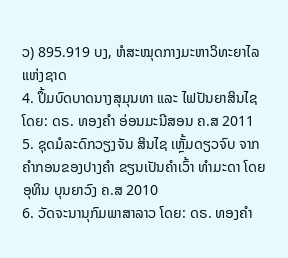ວ) 895.919 ບງ, ຫໍສະໝຸດກາງມະຫາວິທະຍາໄລແຫ່ງຊາດ
4. ປຶ້ມບົດບາດນາງສຸມຸນທາ ແລະ ໄຟປັນຍາສິນໄຊ ໂດຍ: ດຣ. ທອງຄໍາ ອ່ອນມະນີສອນ ຄ.ສ 2011
5. ຊຸດມໍລະດົກວຽງຈັນ ສິນໄຊ ເຫຼັ້ມດຽວຈົບ ຈາກຄໍາກອນຂອງປາງຄໍາ ຂຽນເປັນຄໍາເວົ້າ ທໍາມະດາ ໂດຍ ອຸທິນ ບຸນຍາວົງ ຄ.ສ 2010
6. ວັດຈະນານຸກົມພາສາລາວ ໂດຍ: ດຣ. ທອງຄໍາ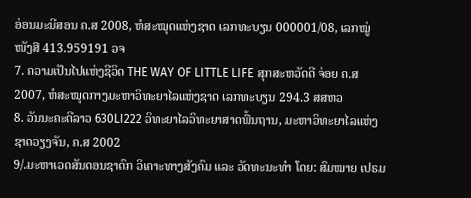ອ່ອນມະນີສອນ ຄ.ສ 2008, ຫໍສະໝຸດແຫ່ງຊາດ ເລກທະບຽນ 000001/08, ເລກໝູ່ໜັງສື 413.959191 ວຈ
7. ຄວາມເປັນໄປແຫ່ງຊີວິດ THE WAY OF LITTLE LIFE ສຸກສະຫວັດດີ ຈ່ອຍ ຄ.ສ 2007, ຫໍສະໝຸດກາງມະຫາວິທະຍາໄລແຫ່ງຊາດ ເລກທະບຽນ 294.3 ສສຫວ
8. ວັນນະຄະດີລາວ 630LI222 ວິທະຍາໄລວິທະຍາສາດພື້ນຖານ, ມະຫາວິທະຍາໄລແຫ່ງຊາດວຽງຈັນ, ຄ.ສ 2002
9/.ມະຫາເວດສັນດອນຊາດົກ ວິເຄາະທາງສັງຄົມ ແລະ ວັດທະນະທໍາ ໂດຍ: ສົມໝາຍ ເປຣມ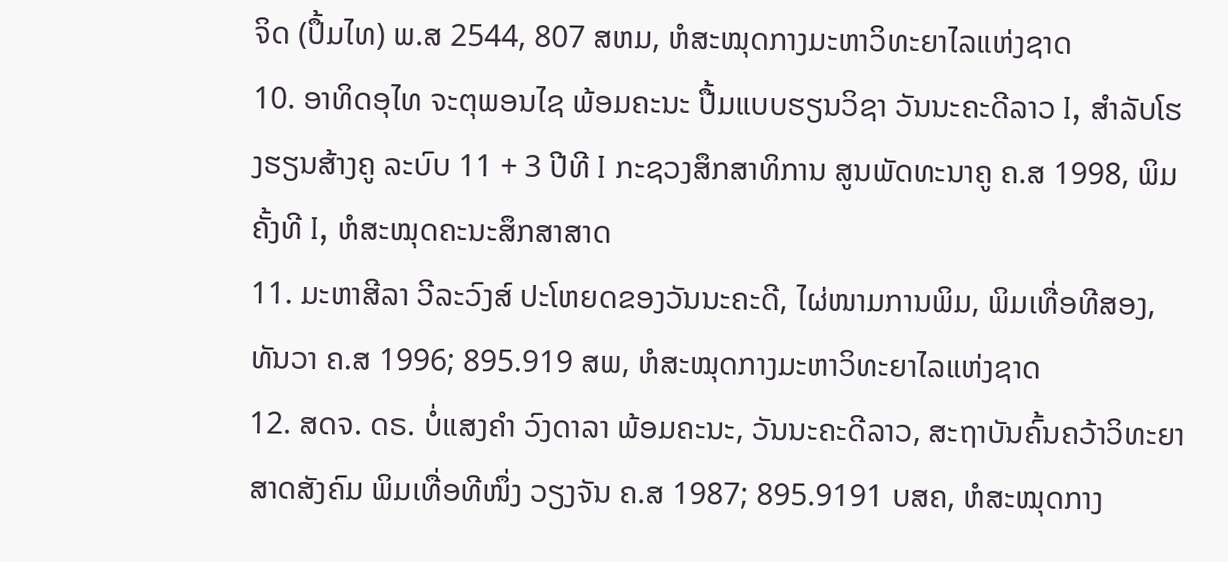ຈິດ (ປຶ້ມໄທ) ພ.ສ 2544, 807 ສຫມ, ຫໍສະໝຸດກາງມະຫາວິທະຍາໄລແຫ່ງຊາດ
10. ອາທິດອຸໄທ ຈະຕຸພອນໄຊ ພ້ອມຄະນະ ປື້ມແບບຮຽນວິຊາ ວັນນະຄະດີລາວ I, ສໍາລັບໂຮງຮຽນສ້າງຄູ ລະບົບ 11 + 3 ປີທີ I ກະຊວງສຶກສາທິການ ສູນພັດທະນາຄູ ຄ.ສ 1998, ພິມຄັ້ງທີ I, ຫໍສະໝຸດຄະນະສຶກສາສາດ
11. ມະຫາສີລາ ວີລະວົງສ໌ ປະໂຫຍດຂອງວັນນະຄະດີ, ໄຜ່ໜາມການພິມ, ພິມເທື່ອທີສອງ, ທັນວາ ຄ.ສ 1996; 895.919 ສພ, ຫໍສະໝຸດກາງມະຫາວິທະຍາໄລແຫ່ງຊາດ
12. ສດຈ. ດຣ. ບໍ່ແສງຄໍາ ວົງດາລາ ພ້ອມຄະນະ, ວັນນະຄະດີລາວ, ສະຖາບັນຄົ້ນຄວ້າວິທະຍາສາດສັງຄົມ ພິມເທື່ອທີໜຶ່ງ ວຽງຈັນ ຄ.ສ 1987; 895.9191 ບສຄ, ຫໍສະໝຸດກາງ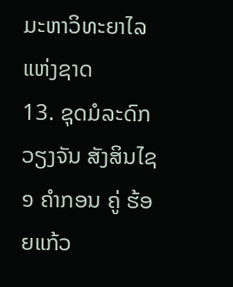ມະຫາວິທະຍາໄລແຫ່ງຊາດ
13. ຊຸດມໍລະດົກວຽງຈັນ ສັງສິນໄຊ ໑ ຄໍາກອນ ຄູ່ ຮ້ອຍແກ້ວ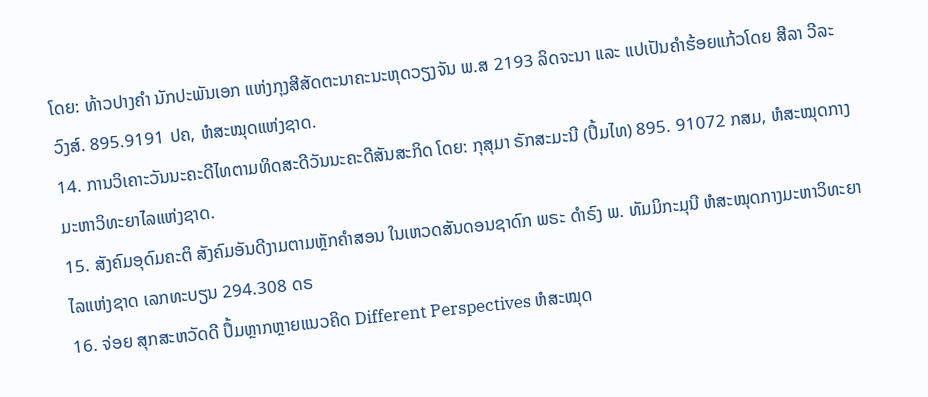ໂດຍ: ທ້າວປາງຄໍາ ນັກປະພັນເອກ ແຫ່ງກຸງສີສັດຕະນາຄະນະຫຸດວຽງຈັນ ພ.ສ 2193 ລິດຈະນາ ແລະ ແປເປັນຄໍາຮ້ອຍແກ້ວໂດຍ ສີລາ ວີລະວົງສ໌. 895.9191 ປຄ, ຫໍສະໝຸດແຫ່ງຊາດ.
14. ການວິເຄາະວັນນະຄະດີໄທຕາມທິດສະດີວັນນະຄະດີສັນສະກິດ ໂດຍ: ກຸສຸມາ ຣັກສະມະນີ (ປຶ້ມໄທ) 895. 91072 ກສມ, ຫໍສະໝຸດກາງມະຫາວິທະຍາໄລແຫ່ງຊາດ.
15. ສັງຄົມອຸດົມຄະຕິ ສັງຄົມອັນດີງາມຕາມຫຼັກຄໍາສອນ ໃນເຫວດສັນດອນຊາດົກ ພຣະ ດໍາຣົງ ພ. ທັມມິກະມຸນີ ຫໍສະໝຸດກາງມະຫາວິທະຍາໄລແຫ່ງຊາດ ເລກທະບຽນ 294.308 ດຣ
16. ຈ່ອຍ ສຸກສະຫວັດດີ ປຶ້ມຫຼາກຫຼາຍແນວຄິດ Different Perspectives ຫໍສະໝຸດ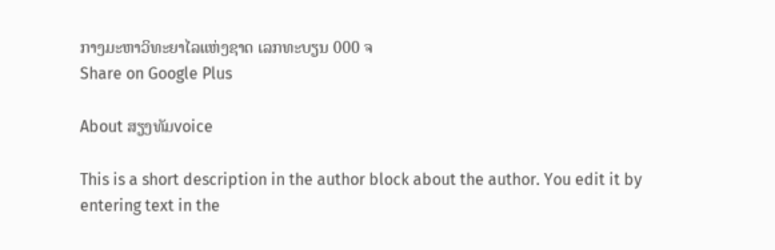ກາງມະຫາວິທະຍາໄລແຫ່ງຊາດ ເລກທະບຽນ 000 ຈ
Share on Google Plus

About ສຽງທັມvoice

This is a short description in the author block about the author. You edit it by entering text in the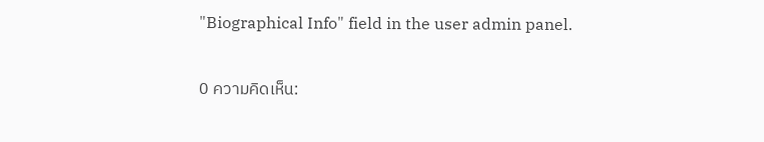"Biographical Info" field in the user admin panel.

0 ความคิดเห็น: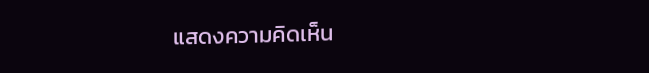แสดงความคิดเห็น